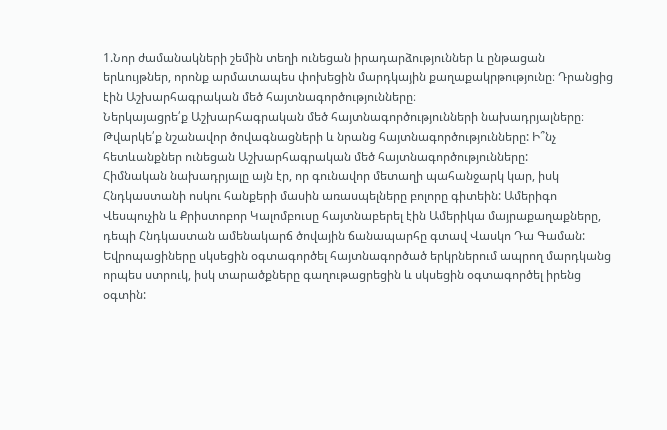1.Նոր ժամանակների շեմին տեղի ունեցան իրադարձություններ և ընթացան
երևույթներ, որոնք արմատապես փոխեցին մարդկային քաղաքակրթությունը։ Դրանցից էին Աշխարհագրական մեծ հայտնագործությունները։
Ներկայացրե՛ք Աշխարհագրական մեծ հայտնագործությունների նախադրյալները։ Թվարկե՛ք նշանավոր ծովագնացների և նրանց հայտնագործությունները: Ի՞նչ
հետևանքներ ունեցան Աշխարհագրական մեծ հայտնագործությունները:
Հիմնական նախադրյալը այն էր, որ գունավոր մետաղի պահանջարկ կար, իսկ Հնդկաստանի ոսկու հանքերի մասին առասպելները բոլորը գիտեին: Ամերիգո Վեսպուչին և Քրիստոբոր Կալոմբուսը հայտնաբերել էին Ամերիկա մայրաքաղաքները, դեպի Հնդկաստան ամենակարճ ծովային ճանապարհը գտավ Վասկո Դա Գաման: Եվրոպացիները սկսեցին օգտագործել հայտնագործած երկրներում ապրող մարդկանց որպես ստրուկ, իսկ տարածքները գաղութացրեցին և սկսեցին օգտագործել իրենց օգտին: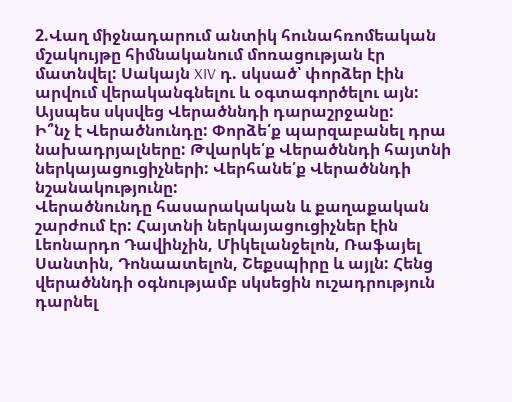2.Վաղ միջնադարում անտիկ հունահռոմեական մշակույթը հիմնականում մոռացության էր մատնվել: Սակայն XIV դ. սկսած՝ փորձեր էին արվում վերականգնելու և օգտագործելու այն: Այսպես սկսվեց Վերածննդի դարաշրջանը:
Ի՞նչ է Վերածնունդը: Փորձե՛ք պարզաբանել դրա նախադրյալները: Թվարկե՛ք Վերածննդի հայտնի ներկայացուցիչների: Վերհանե՛ք Վերածննդի նշանակությունը:
Վերածնունդը հասարակական և քաղաքական շարժում էր: Հայտնի ներկայացուցիչներ էին Լեոնարդո Դավինչին, Միկելանջելոն, Ռաֆայել Սանտին, Դոնաատելոն, Շեքսպիրը և այլն: Հենց վերածննդի օգնությամբ սկսեցին ուշադրություն դարնել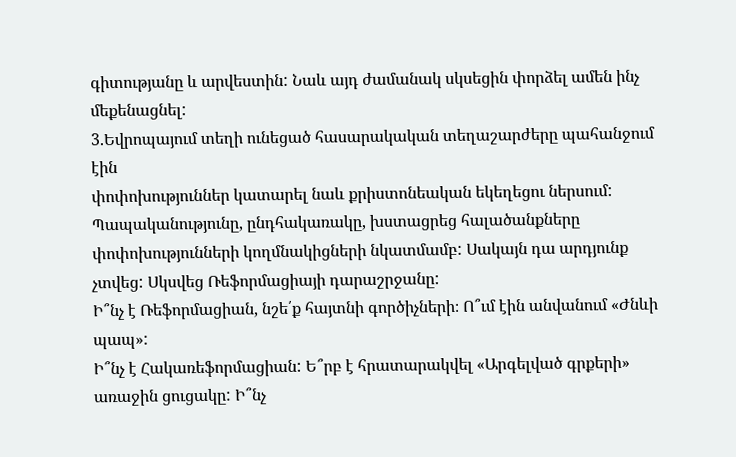գիտությանը և արվեստին: Նաև այդ ժամանակ սկսեցին փորձել ամեն ինչ մեքենացնել:
3.Եվրոպայում տեղի ունեցած հասարակական տեղաշարժերը պահանջում էին
փոփոխություններ կատարել նաև քրիստոնեական եկեղեցու ներսում: Պապականությունը, ընդհակառակը, խստացրեց հալածանքները փոփոխությունների կողմնակիցների նկատմամբ: Սակայն դա արդյունք չտվեց: Սկսվեց Ռեֆորմացիայի դարաշրջանը:
Ի՞նչ է Ռեֆորմացիան, նշե՛ք հայտնի գործիչների։ Ո՞ւմ էին անվանում «Ժնևի պապ»:
Ի՞նչ է Հակառեֆորմացիան: Ե՞րբ է հրատարակվել «Արգելված գրքերի» առաջին ցուցակը: Ի՞նչ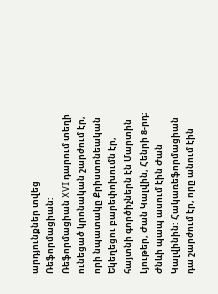արդյունքներ տվեց Ռեֆորմացիան:
Ռեֆորմացիան XVI դարում տեղի ունեցած կրոնական շարժում էր, որի նպատակը Քրիստոնեական Եկեղեցու բարեփոխումն էր, հայտնի գործիչներն էն Մարտին Լյութեր, Ժան Կալվին, Հենրի 8-րդ։ Ժնևի պապ ասում էին Ժան Կալվինին: Հակառեֆորմացիան դա շարժում էր, որը անում էին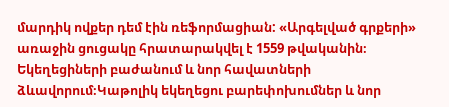մարդիկ ովքեր դեմ էին ռեֆորմացիան: «Արգելված գրքերի» առաջին ցուցակը հրատարակվել է 1559 թվականին։ Եկեղեցիների բաժանում և նոր հավատների ձևավորում։Կաթոլիկ եկեղեցու բարեփոխումներ և նոր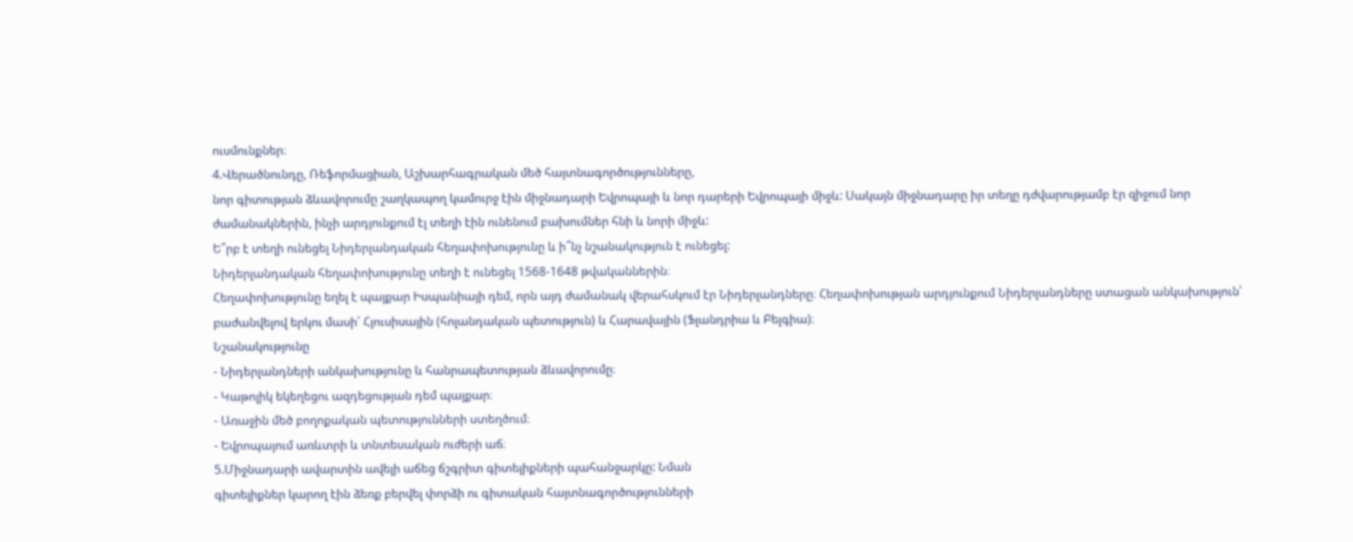ուսմունքներ։
4.Վերածնունդը, Ռեֆորմացիան, Աշխարհագրական մեծ հայտնագործությունները,
նոր գիտության ձևավորումը շաղկապող կամուրջ էին միջնադարի Եվրոպայի և նոր դարերի Եվրոպայի միջև: Սակայն միջնադարը իր տեղը դժվարությամբ էր զիջում նոր ժամանակներին, ինչի արդյունքում էլ տեղի էին ունենում բախումներ հնի և նորի միջև:
Ե՞րբ է տեղի ունեցել Նիդերլանդական հեղափոխությունը և ի՞նչ նշանակություն է ունեցել:
Նիդերլանդական հեղափոխությունը տեղի է ունեցել 1568-1648 թվականներին։
Հեղափոխությունը եղել է պայքար Իսպանիայի դեմ, որն այդ ժամանակ վերահսկում էր Նիդերլանդները։ Հեղափոխության արդյունքում Նիդերլանդները ստացան անկախություն՝ բաժանվելով երկու մասի՝ Հյուսիսային (հոլանդական պետություն) և Հարավային (Ֆլանդրիա և Բելգիա)։
Նշանակությունը
- Նիդերլանդների անկախությունը և հանրապետության ձևավորումը։
- Կաթոլիկ եկեղեցու ազդեցության դեմ պայքար։
- Առաջին մեծ բողոքական պետությունների ստեղծում։
- Եվրոպայում առևտրի և տնտեսական ուժերի աճ։
5.Միջնադարի ավարտին ավելի աճեց ճշգրիտ գիտելիքների պահանջարկը: Նման
գիտելիքներ կարող էին ձեռք բերվել փորձի ու գիտական հայտնագործությունների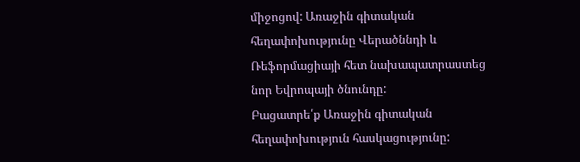միջոցով: Առաջին գիտական հեղափոխությունը Վերածննդի և Ռեֆորմացիայի հետ նախապատրաստեց նոր Եվրոպայի ծնունդը:
Բացատրե՛ք Առաջին գիտական հեղափոխություն հասկացությունը: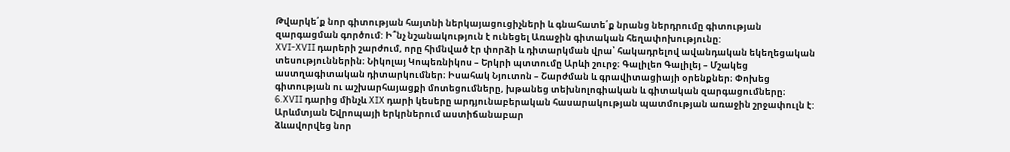Թվարկե՛ք նոր գիտության հայտնի ներկայացուցիչների և գնահատե՛ք նրանց ներդրումը գիտության զարգացման գործում: Ի՞նչ նշանակություն է ունեցել Առաջին գիտական հեղափոխությունը:
XVI-XVII դարերի շարժում, որը հիմնված էր փորձի և դիտարկման վրա՝ հակադրելով ավանդական եկեղեցական տեսություններին։ Նիկոլայ Կոպեռնիկոս – Երկրի պտտումը Արևի շուրջ։ Գալիլեո Գալիլեյ – Մշակեց աստղագիտական դիտարկումներ։ Իսահակ Նյուտոն – Շարժման և գրավիտացիայի օրենքներ։ Փոխեց գիտության ու աշխարհայացքի մոտեցումները, խթանեց տեխնոլոգիական և գիտական զարգացումները։
6.XVII դարից մինչև XIX դարի կեսերը արդյունաբերական հասարակության պատմության առաջին շրջափուլն է: Արևմտյան Եվրոպայի երկրներում աստիճանաբար
ձևավորվեց նոր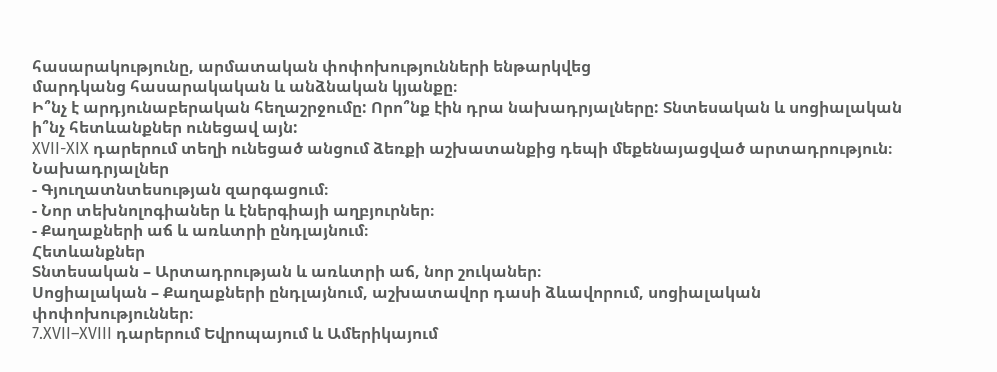հասարակությունը, արմատական փոփոխությունների ենթարկվեց
մարդկանց հասարակական և անձնական կյանքը։
Ի՞նչ է արդյունաբերական հեղաշրջումը: Որո՞նք էին դրա նախադրյալները: Տնտեսական և սոցիալական ի՞նչ հետևանքներ ունեցավ այն:
XVII-XIX դարերում տեղի ունեցած անցում ձեռքի աշխատանքից դեպի մեքենայացված արտադրություն։
Նախադրյալներ
- Գյուղատնտեսության զարգացում։
- Նոր տեխնոլոգիաներ և էներգիայի աղբյուրներ։
- Քաղաքների աճ և առևտրի ընդլայնում։
Հետևանքներ
Տնտեսական – Արտադրության և առևտրի աճ, նոր շուկաներ։
Սոցիալական – Քաղաքների ընդլայնում, աշխատավոր դասի ձևավորում, սոցիալական փոփոխություններ։
7.XVII–XVIII դարերում Եվրոպայում և Ամերիկայում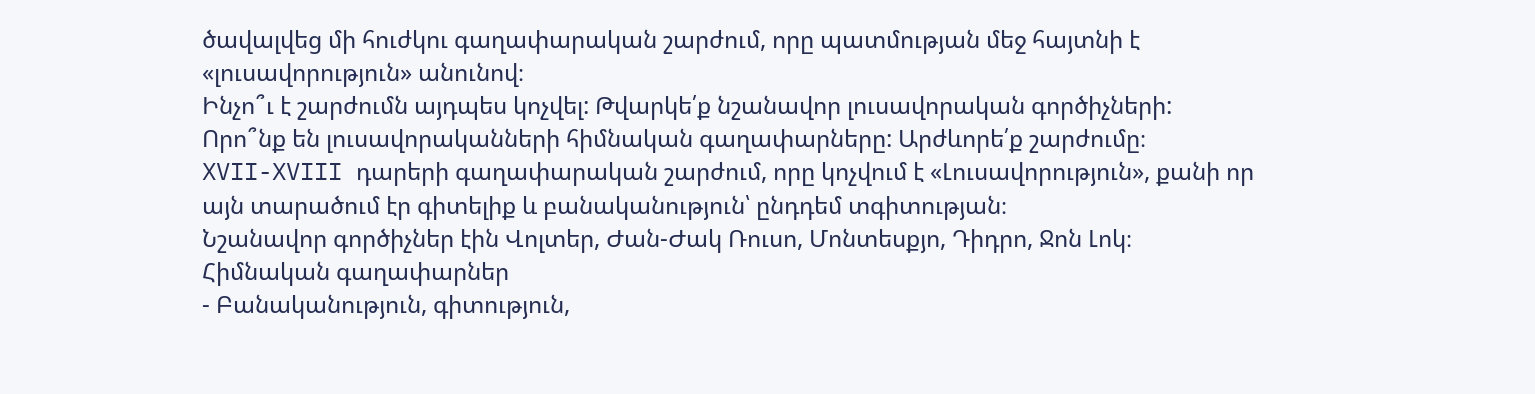ծավալվեց մի հուժկու գաղափարական շարժում, որը պատմության մեջ հայտնի է «լուսավորություն» անունով։
Ինչո՞ւ է շարժումն այդպես կոչվել: Թվարկե՛ք նշանավոր լուսավորական գործիչների:
Որո՞նք են լուսավորականների հիմնական գաղափարները: Արժևորե՛ք շարժումը։
XVII-XVIII դարերի գաղափարական շարժում, որը կոչվում է «Լուսավորություն», քանի որ այն տարածում էր գիտելիք և բանականություն՝ ընդդեմ տգիտության։
Նշանավոր գործիչներ էին Վոլտեր, Ժան-Ժակ Ռուսո, Մոնտեսքյո, Դիդրո, Ջոն Լոկ։
Հիմնական գաղափարներ
- Բանականություն, գիտություն,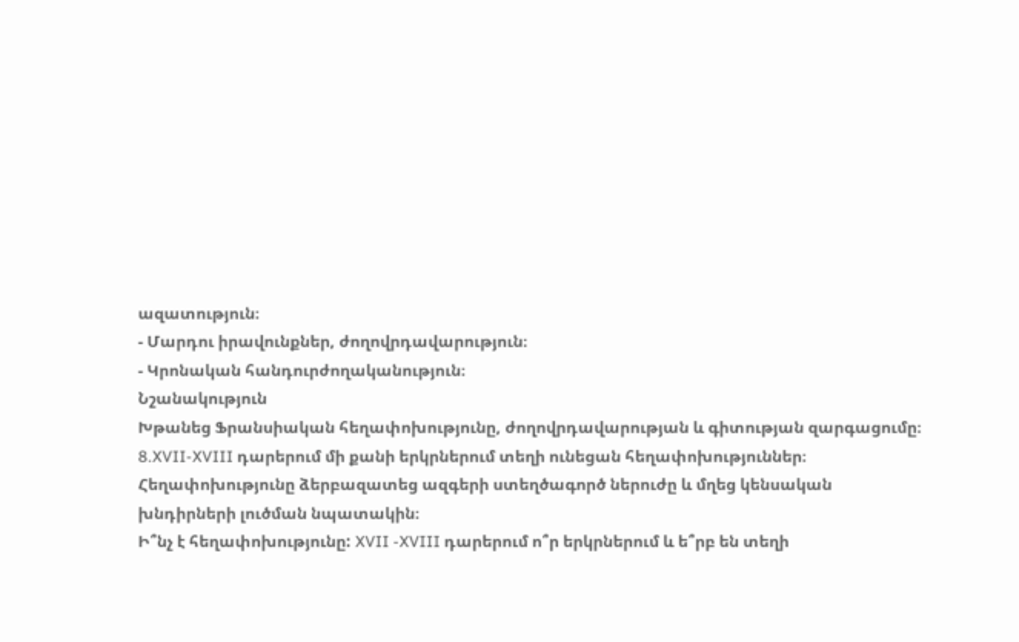ազատություն։
- Մարդու իրավունքներ, ժողովրդավարություն։
- Կրոնական հանդուրժողականություն։
Նշանակություն
Խթանեց Ֆրանսիական հեղափոխությունը, ժողովրդավարության և գիտության զարգացումը։
8.XVII-XVIII դարերում մի քանի երկրներում տեղի ունեցան հեղափոխություններ։
Հեղափոխությունը ձերբազատեց ազգերի ստեղծագործ ներուժը և մղեց կենսական
խնդիրների լուծման նպատակին։
Ի՞նչ է հեղափոխությունը: XVII -XVIII դարերում ո՞ր երկրներում և ե՞րբ են տեղի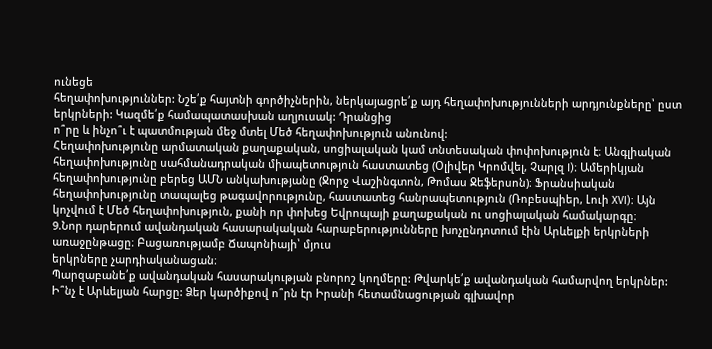ունեցե
հեղափոխություններ: Նշե՛ք հայտնի գործիչներին, ներկայացրե՛ք այդ հեղափոխությունների արդյունքները՝ ըստ երկրների: Կազմե՛ք համապատասխան աղյուսակ: Դրանցից
ո՞րը և ինչո՞ւ է պատմության մեջ մտել Մեծ հեղափոխություն անունով:
Հեղափոխությունը արմատական քաղաքական, սոցիալական կամ տնտեսական փոփոխություն է։ Անգլիական հեղափոխությունը սահմանադրական միապետություն հաստատեց (Օլիվեր Կրոմվել, Չարլզ I)։ Ամերիկյան հեղափոխությունը բերեց ԱՄՆ անկախությանը (Ջորջ Վաշինգտոն, Թոմաս Ջեֆերսոն)։ Ֆրանսիական հեղափոխությունը տապալեց թագավորությունը, հաստատեց հանրապետություն (Ռոբեսպիեր, Լուի XVI)։ Այն կոչվում է Մեծ հեղափոխություն, քանի որ փոխեց Եվրոպայի քաղաքական ու սոցիալական համակարգը։
9.Նոր դարերում ավանդական հասարակական հարաբերությունները խոչընդոտում էին Արևելքի երկրների առաջընթացը։ Բացառությամբ Ճապոնիայի՝ մյուս
երկրները չարդիականացան։
Պարզաբանե՛ք ավանդական հասարակության բնորոշ կողմերը: Թվարկե՛ք ավանդական համարվող երկրներ: Ի՞նչ է Արևելյան հարցը: Ձեր կարծիքով ո՞րն էր Իրանի հետամնացության գլխավոր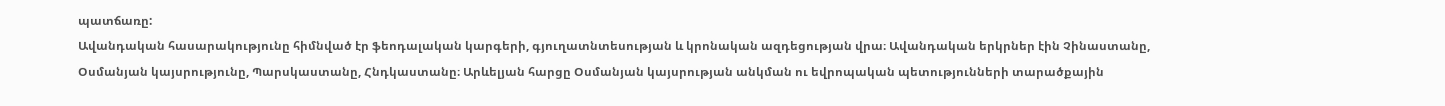պատճառը:
Ավանդական հասարակությունը հիմնված էր ֆեոդալական կարգերի, գյուղատնտեսության և կրոնական ազդեցության վրա։ Ավանդական երկրներ էին Չինաստանը, Օսմանյան կայսրությունը, Պարսկաստանը, Հնդկաստանը։ Արևելյան հարցը Օսմանյան կայսրության անկման ու եվրոպական պետությունների տարածքային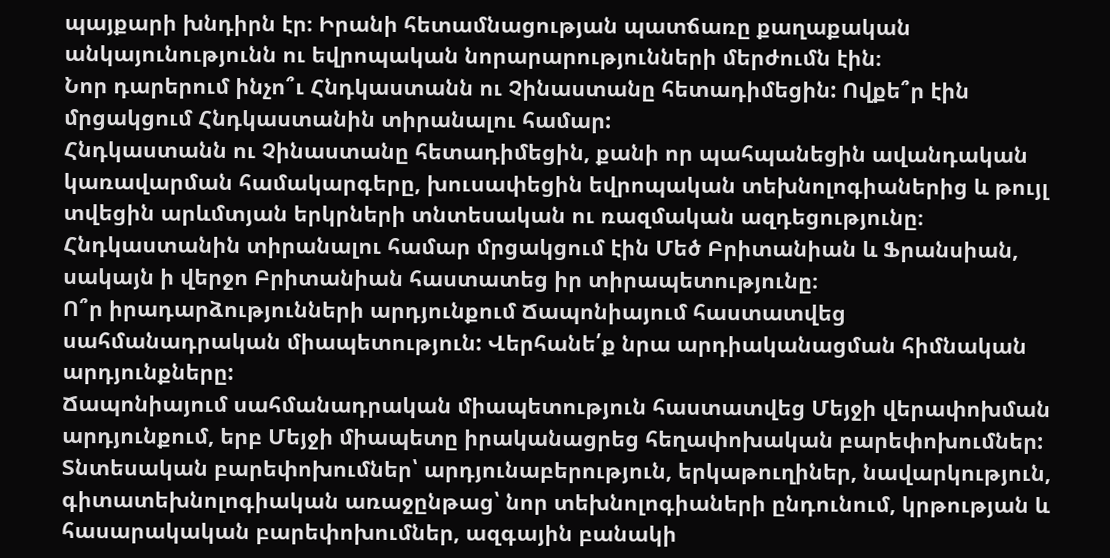պայքարի խնդիրն էր։ Իրանի հետամնացության պատճառը քաղաքական անկայունությունն ու եվրոպական նորարարությունների մերժումն էին։
Նոր դարերում ինչո՞ւ Հնդկաստանն ու Չինաստանը հետադիմեցին: Ովքե՞ր էին
մրցակցում Հնդկաստանին տիրանալու համար:
Հնդկաստանն ու Չինաստանը հետադիմեցին, քանի որ պահպանեցին ավանդական կառավարման համակարգերը, խուսափեցին եվրոպական տեխնոլոգիաներից և թույլ տվեցին արևմտյան երկրների տնտեսական ու ռազմական ազդեցությունը։ Հնդկաստանին տիրանալու համար մրցակցում էին Մեծ Բրիտանիան և Ֆրանսիան, սակայն ի վերջո Բրիտանիան հաստատեց իր տիրապետությունը։
Ո՞ր իրադարձությունների արդյունքում Ճապոնիայում հաստատվեց սահմանադրական միապետություն: Վերհանե՛ք նրա արդիականացման հիմնական արդյունքները:
Ճապոնիայում սահմանադրական միապետություն հաստատվեց Մեյջի վերափոխման արդյունքում, երբ Մեյջի միապետը իրականացրեց հեղափոխական բարեփոխումներ: Տնտեսական բարեփոխումներ՝ արդյունաբերություն, երկաթուղիներ, նավարկություն, գիտատեխնոլոգիական առաջընթաց՝ նոր տեխնոլոգիաների ընդունում, կրթության և հասարակական բարեփոխումներ, ազգային բանակի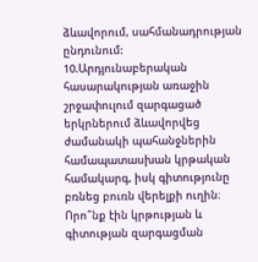ձևավորում, սահմանադրության ընդունում:
10.Արդյունաբերական հասարակության առաջին շրջափուլում զարգացած երկրներում ձևավորվեց ժամանակի պահանջներին համապատասխան կրթական համակարգ, իսկ գիտությունը բռնեց բուռն վերելքի ուղին։
Որո՞նք էին կրթության և գիտության զարգացման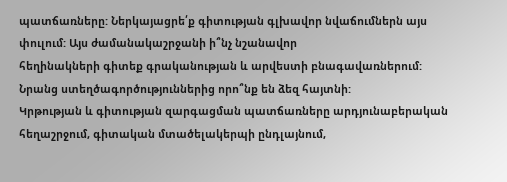պատճառները: Ներկայացրե՛ք գիտության գլխավոր նվաճումներն այս փուլում: Այս ժամանակաշրջանի ի՞նչ նշանավոր
հեղինակների գիտեք գրականության և արվեստի բնագավառներում: Նրանց ստեղծագործություններից որո՞նք են ձեզ հայտնի:
Կրթության և գիտության զարգացման պատճառները արդյունաբերական հեղաշրջում, գիտական մտածելակերպի ընդլայնում,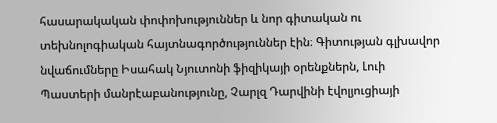հասարակական փոփոխություններ և նոր գիտական ու տեխնոլոգիական հայտնագործություններ էին։ Գիտության գլխավոր նվաճումները Իսահակ Նյուտոնի ֆիզիկայի օրենքներն, Լուի Պաստերի մանրէաբանությունը, Չարլզ Դարվինի էվոլյուցիայի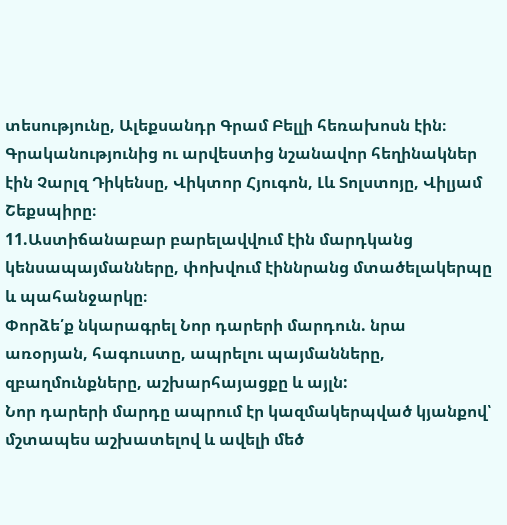տեսությունը, Ալեքսանդր Գրամ Բելլի հեռախոսն էին։ Գրականությունից ու արվեստից նշանավոր հեղինակներ էին Չարլզ Դիկենսը, Վիկտոր Հյուգոն, Լև Տոլստոյը, Վիլյամ Շեքսպիրը։
11.Աստիճանաբար բարելավվում էին մարդկանց կենսապայմանները, փոխվում էիննրանց մտածելակերպը և պահանջարկը։
Փորձե՛ք նկարագրել Նոր դարերի մարդուն. նրա առօրյան, հագուստը, ապրելու պայմանները, զբաղմունքները, աշխարհայացքը և այլն:
Նոր դարերի մարդը ապրում էր կազմակերպված կյանքով՝ մշտապես աշխատելով և ավելի մեծ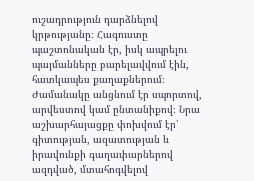ուշադրություն դարձնելով կրթությանը։ Հագուստը պաշտոնական էր, իսկ ապրելու պայմանները բարելավվում էին, հատկապես քաղաքներում։ Ժամանակը անցնում էր սպորտով, արվեստով կամ ընտանիքով։ Նրա աշխարհայացքը փոխվում էր՝ գիտության, ազատության և իրավունքի գաղափարներով ազդված, մտահոգվելով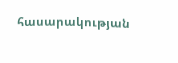հասարակության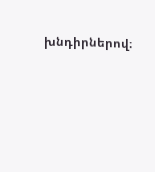խնդիրներով։